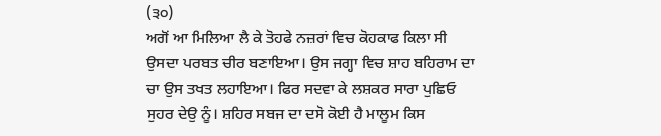(੩੦)
ਅਗੋਂ ਆ ਮਿਲਿਆ ਲੈ ਕੇ ਤੋਹਫੇ ਨਜ਼ਰਾਂ ਵਿਚ ਕੋਹਕਾਫ ਕਿਲਾ ਸੀ
ਉਸਦਾ ਪਰਬਤ ਚੀਰ ਬਣਾਇਆ। ਉਸ ਜਗ੍ਹਾ ਵਿਚ ਸ਼ਾਹ ਬਹਿਰਾਮ ਦਾ
ਚਾ ਉਸ ਤਖਤ ਲਹਾਇਆ। ਫਿਰ ਸਦਵਾ ਕੇ ਲਸ਼ਕਰ ਸਾਰਾ ਪੁਛਿਓ
ਸੁਹਰ ਦੇਉ ਨੂੰ। ਸ਼ਹਿਰ ਸਬਜ ਦਾ ਦਸੋ ਕੋਈ ਹੈ ਮਾਲੂਮ ਕਿਸ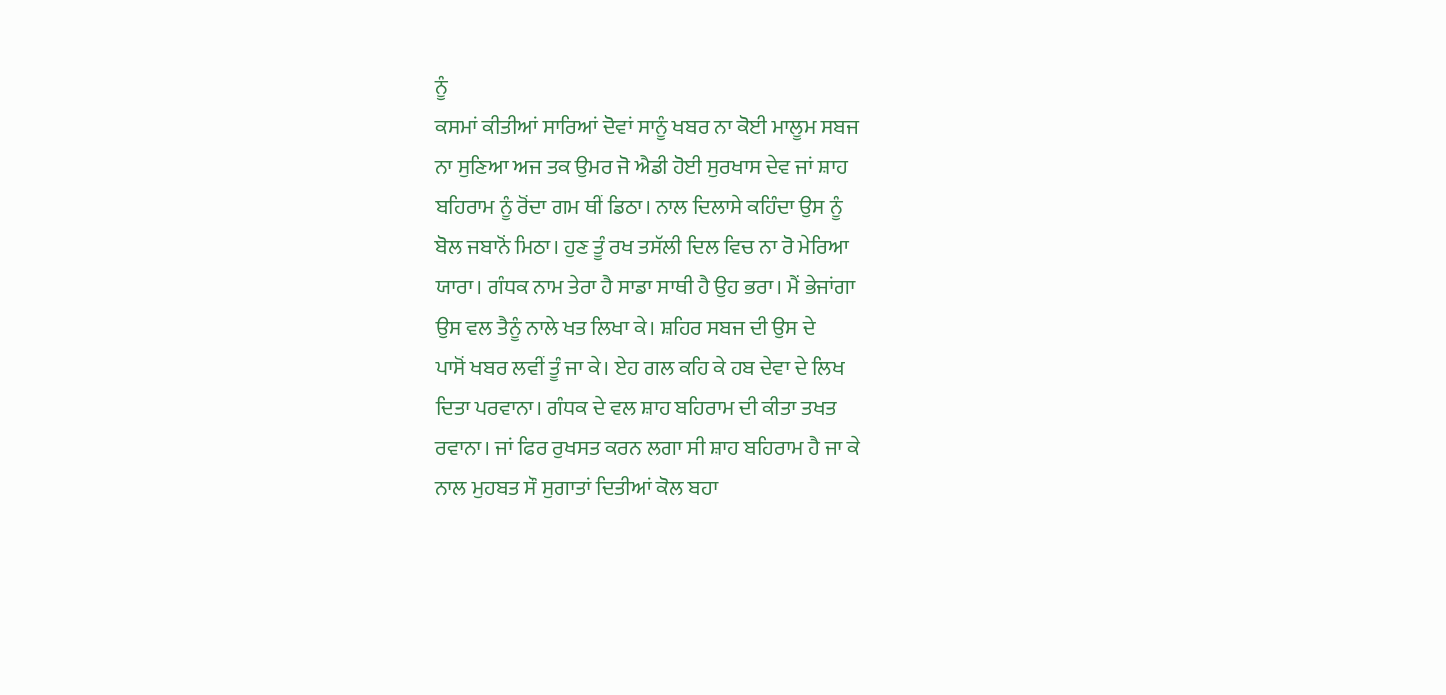ਨੂੰ
ਕਸਮਾਂ ਕੀਤੀਆਂ ਸਾਰਿਆਂ ਦੋਵਾਂ ਸਾਨੂੰ ਖਬਰ ਨਾ ਕੋਈ ਮਾਲੂਮ ਸਬਜ
ਨਾ ਸੁਣਿਆ ਅਜ ਤਕ ਉਮਰ ਜੋ ਐਡੀ ਹੋਈ ਸੁਰਖਾਸ ਦੇਵ ਜਾਂ ਸ਼ਾਹ
ਬਹਿਰਾਮ ਨੂੰ ਰੋਂਦਾ ਗਮ ਥੀਂ ਡਿਠਾ। ਨਾਲ ਦਿਲਾਸੇ ਕਹਿੰਦਾ ਉਸ ਨੂੰ
ਬੋਲ ਜਬਾਨੋਂ ਮਿਠਾ। ਹੁਣ ਤੂੰ ਰਖ ਤਸੱਲੀ ਦਿਲ ਵਿਚ ਨਾ ਰੋ ਮੇਰਿਆ
ਯਾਰਾ। ਗੰਧਕ ਨਾਮ ਤੇਰਾ ਹੈ ਸਾਡਾ ਸਾਥੀ ਹੈ ਉਹ ਭਰਾ। ਮੈਂ ਭੇਜਾਂਗਾ
ਉਸ ਵਲ ਤੈਨੂੰ ਨਾਲੇ ਖਤ ਲਿਖਾ ਕੇ। ਸ਼ਹਿਰ ਸਬਜ ਦੀ ਉਸ ਦੇ
ਪਾਸੋਂ ਖਬਰ ਲਵੀਂ ਤੂੰ ਜਾ ਕੇ। ਏਹ ਗਲ ਕਹਿ ਕੇ ਹਬ ਦੇਵਾ ਦੇ ਲਿਖ
ਦਿਤਾ ਪਰਵਾਨਾ। ਗੰਧਕ ਦੇ ਵਲ ਸ਼ਾਹ ਬਹਿਰਾਮ ਦੀ ਕੀਤਾ ਤਖਤ
ਰਵਾਨਾ। ਜਾਂ ਫਿਰ ਰੁਖਸਤ ਕਰਨ ਲਗਾ ਸੀ ਸ਼ਾਹ ਬਹਿਰਾਮ ਹੈ ਜਾ ਕੇ
ਨਾਲ ਮੁਹਬਤ ਸੌ ਸੁਗਾਤਾਂ ਦਿਤੀਆਂ ਕੋਲ ਬਹਾ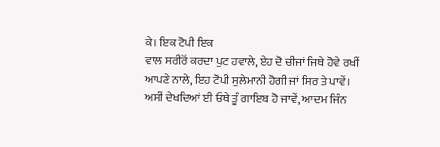ਕੇ। ਇਕ ਟੋਪੀ ਇਕ
ਵਾਲ ਸਰੀਰੋਂ ਕਰਦਾ ਪੁਟ ਹਵਾਲੇ, ਏਹ ਦੋ ਚੀਜਾਂ ਜਿਥੇ ਹੋਵੇ ਰਖੀਂ
ਆਪਣੇ ਨਾਲੇ, ਇਹ ਟੋਪੀ ਸੁਲੇਮਾਨੀ ਹੋਗੀ ਜਾਂ ਸਿਰ ਤੇ ਪਾਵੇਂ।
ਅਸੀਂ ਦੇਖਦਿਆਂ ਈ ਓਥੇ ਤੂੰ ਗਾਇਬ ਹੋ ਜਾਵੇਂ, ਆਦਮ ਜਿੰਨ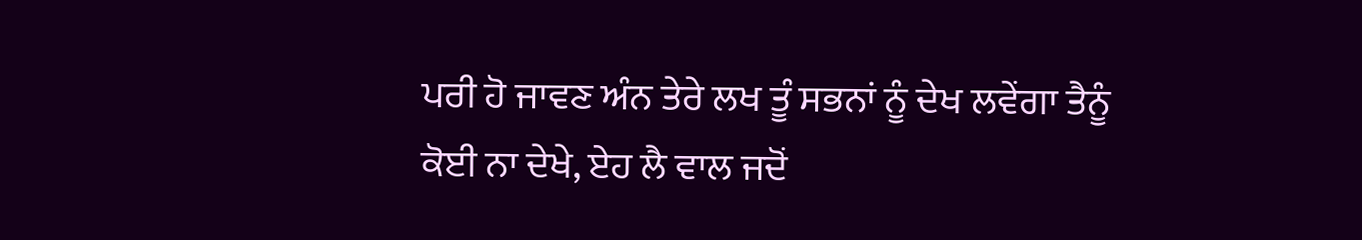ਪਰੀ ਹੋ ਜਾਵਣ ਅੰਨ ਤੇਰੇ ਲਖ ਤੂੰ ਸਭਨਾਂ ਨੂੰ ਦੇਖ ਲਵੇਂਗਾ ਤੈਨੂੰ
ਕੋਈ ਨਾ ਦੇਖੇ, ਏਹ ਲੈ ਵਾਲ ਜਦੋਂ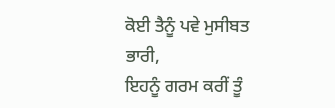ਕੋਈ ਤੈਨੂੰ ਪਵੇ ਮੁਸੀਬਤ ਭਾਰੀ,
ਇਹਨੂੰ ਗਰਮ ਕਰੀਂ ਤੂੰ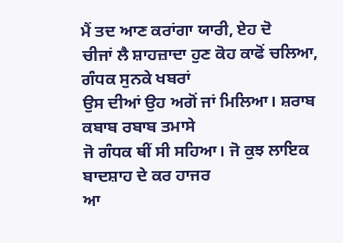ਮੈਂ ਤਦ ਆਣ ਕਰਾਂਗਾ ਯਾਰੀ, ਏਹ ਦੋ
ਚੀਜਾਂ ਲੈ ਸ਼ਾਹਜ਼ਾਦਾ ਹੁਣ ਕੋਹ ਕਾਫੋਂ ਚਲਿਆ, ਗੰਧਕ ਸੁਨਕੇ ਖਬਰਾਂ
ਉਸ ਦੀਆਂ ਉਹ ਅਗੋਂ ਜਾਂ ਮਿਲਿਆ। ਸ਼ਰਾਬ ਕਬਾਬ ਰਬਾਬ ਤਮਾਸੇ
ਜੋ ਗੰਧਕ ਥੀਂ ਸੀ ਸਹਿਆ। ਜੋ ਕੁਝ ਲਾਇਕ ਬਾਦਸ਼ਾਹ ਦੇ ਕਰ ਹਾਜਰ
ਆ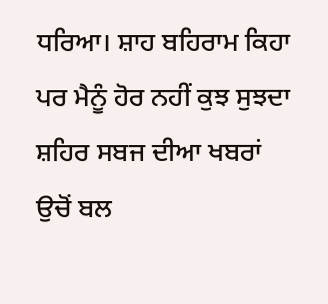ਧਰਿਆ। ਸ਼ਾਹ ਬਹਿਰਾਮ ਕਿਹਾ ਪਰ ਮੈਨੂੰ ਹੋਰ ਨਹੀਂ ਕੁਝ ਸੁਝਦਾ
ਸ਼ਹਿਰ ਸਬਜ ਦੀਆ ਖਬਰਾਂ ਉਚੋਂ ਬਲ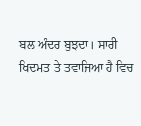ਬਲ ਅੰਦਰ ਬੁਝਦਾ। ਸਾਰੀ
ਖਿਦਮਤ ਤੇ ਤਵਾਜਿਆ ਹੈ ਵਿਚ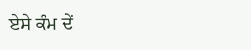ਏਸੇ ਕੰਮ ਦੇਂ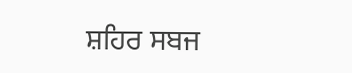ਸ਼ਹਿਰ ਸਬਜ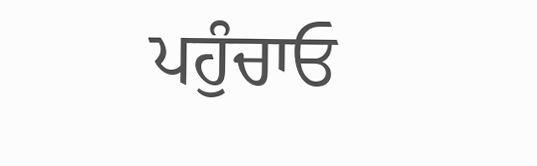ਪਹੁੰਚਾਓ